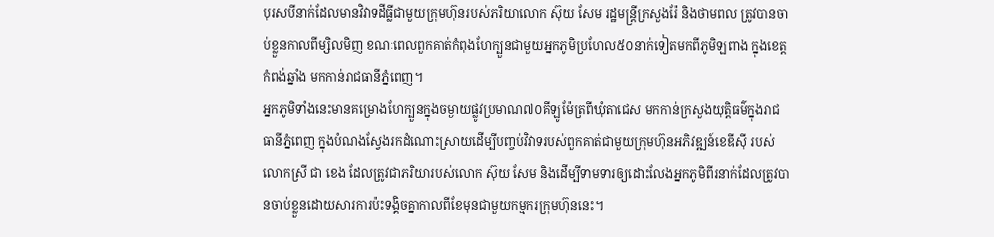បុរសបីនាក់ដែលមានវិវាទដីធ្លីជាមួយក្រុមហ៊ុនរបស់ភរិយាលោក ស៊ុយ សែម រដ្ឋមន្ត្រីក្រសួងរ៉ែ និងថាមពល ត្រូវបានចាប់ខ្លួនកាលពីម្សិលមិញ ខណៈពេលពួកគាត់កំពុងហែក្បួនជាមួយអ្នកភូមិប្រហែល៥០នាក់ទៀតមកពីភូមិឡពាង ក្នុងខេត្តកំពង់ឆ្នាំង មកកាន់រាជធានីភ្នំពេញ។
អ្នកភូមិទាំងនេះមានគម្រោងហែក្បួនក្នុងចម្ងាយផ្លូវប្រមាណ៧០គីឡូម៉ែត្រពីឃុំតាជេស មកកាន់ក្រសួងយុត្តិធម៌ក្នុងរាជធានីភ្នំពេញ ក្នុងបំណងស្វែងរកដំណោះស្រាយដើម្បីបញ្ចប់វិវាទរបស់ពួកគាត់ជាមួយក្រុមហ៊ុនអភិវឌ្ឍន៍ខេឌីស៊ី របស់លោកស្រី ជា ខេង ដែលត្រូវជាភរិយារបស់លោក ស៊ុយ សែម និងដើម្បីទាមទារឲ្យដោះលែងអ្នកភូមិពីរនាក់ដែលត្រូវបានចាប់ខ្លួនដោយសារការប៉ះទង្គិចគ្នាកាលពីខែមុនជាមួយកម្មករក្រុមហ៊ុននេះ។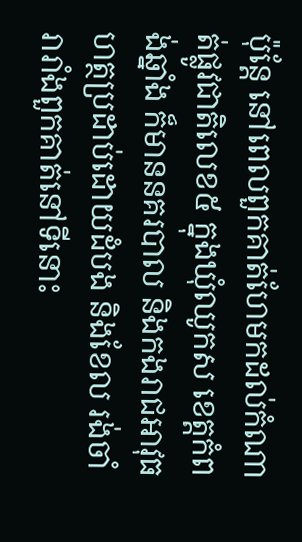ប៉ុន្តែ នៅពេលពួកគាត់ហែមកដល់កំណាត់ផ្លូវជាតិលេខ៥ ក្នុងឃុំឈូកស ខេត្តកំពង់ឆ្នាំង ក៏មាននគរបាល និងកងរាជអាវុធហត្ថប្រដាប់ដោយដំបង និងខែល រង់ចាំរារាំងពួកគាត់នៅទីនោះ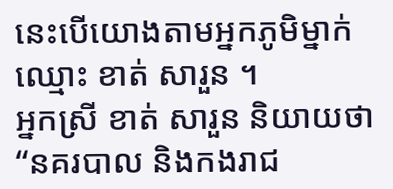នេះបើយោងតាមអ្នកភូមិម្នាក់ឈ្មោះ ខាត់ សារួន ។
អ្នកស្រី ខាត់ សារួន និយាយថា “នគរបាល និងកងរាជ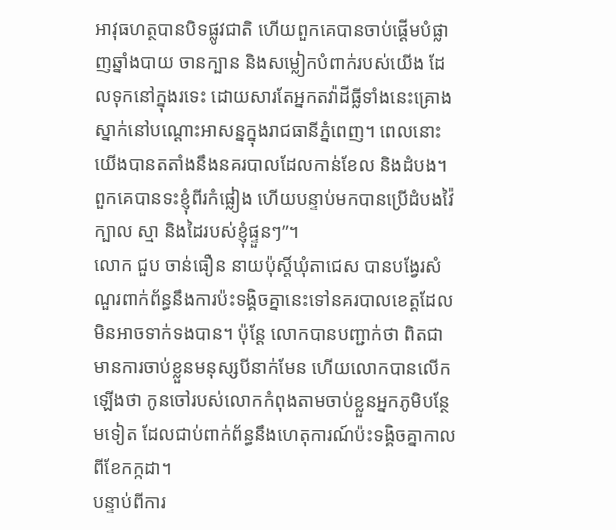អាវុធហត្ថបានបិទផ្លូវជាតិ ហើយពួកគេបានចាប់ផ្ដើមបំផ្លាញឆ្នាំងបាយ ចានក្បាន និងសម្លៀកបំពាក់របស់យើង ដែលទុកនៅក្នុងរទេះ ដោយសារតែអ្នកតវ៉ាដីធ្លីទាំងនេះគ្រោងស្នាក់នៅបណ្ដោះអាសន្នក្នុងរាជធានីភ្នំពេញ។ ពេលនោះយើងបានតតាំងនឹងនគរបាលដែលកាន់ខែល និងដំបង។ ពួកគេបានទះខ្ញុំពីរកំផ្លៀង ហើយបន្ទាប់មកបានប្រើដំបងវ៉ៃក្បាល ស្មា និងដៃរបស់ខ្ញុំផ្ទួនៗ”។
លោក ជួប ចាន់ធឿន នាយប៉ុស្តិ៍ឃុំតាជេស បានបង្វែរសំណួរពាក់ព័ន្ធនឹងការប៉ះទង្គិចគ្នានេះទៅនគរបាលខេត្តដែលមិនអាចទាក់ទងបាន។ ប៉ុន្តែ លោកបានបញ្ជាក់ថា ពិតជាមានការចាប់ខ្លួនមនុស្សបីនាក់មែន ហើយលោកបានលើកឡើងថា កូនចៅរបស់លោកកំពុងតាមចាប់ខ្លួនអ្នកភូមិបន្ថែមទៀត ដែលជាប់ពាក់ព័ន្ធនឹងហេតុការណ៍ប៉ះទង្គិចគ្នាកាលពីខែកក្កដា។
បន្ទាប់ពីការ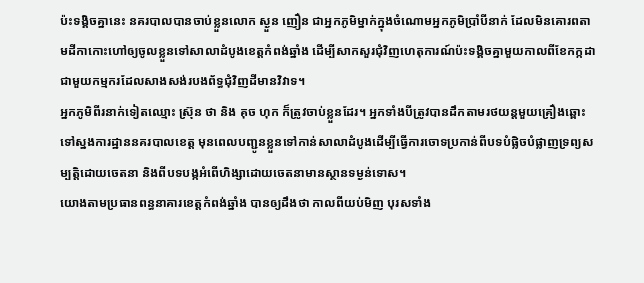ប៉ះទង្គិចគ្នានេះ នគរបាលបានចាប់ខ្លួនលោក ស្ងួន ញឿន ជាអ្នកភូមិម្នាក់ក្នុងចំណោមអ្នកភូមិប្រាំបីនាក់ ដែលមិនគោរពតាមដីកាកោះហៅឲ្យចូលខ្លួនទៅសាលាដំបូងខេត្តកំពង់ឆ្នាំង ដើម្បីសាកសួរជុំវិញហេតុការណ៍ប៉ះទង្គិចគ្នាមួយកាលពីខែកក្កដា ជាមួយកម្មករដែលសាងសង់របងព័ទ្ធជុំវិញដីមានវិវាទ។
អ្នកភូមិពីរនាក់ទៀតឈ្មោះ ស្រ៊ុន ថា និង គុច ហុក ក៏ត្រូវចាប់ខ្លួនដែរ។ អ្នកទាំងបីត្រូវបានដឹកតាមរថយន្តមួយគ្រឿងឆ្ពោះទៅស្នងការដ្ឋាននគរបាលខេត្ត មុនពេលបញ្ជូនខ្លួនទៅកាន់សាលាដំបូងដើម្បីធ្វើការចោទប្រកាន់ពីបទបំផ្លិចបំផ្លាញទ្រព្យសម្បត្តិដោយចេតនា និងពីបទបង្កអំពើហិង្សាដោយចេតនាមានស្ថានទម្ងន់ទោស។
យោងតាមប្រធានពន្ធនាគារខេត្តកំពង់ឆ្នាំង បានឲ្យដឹងថា កាលពីយប់មិញ បុរសទាំង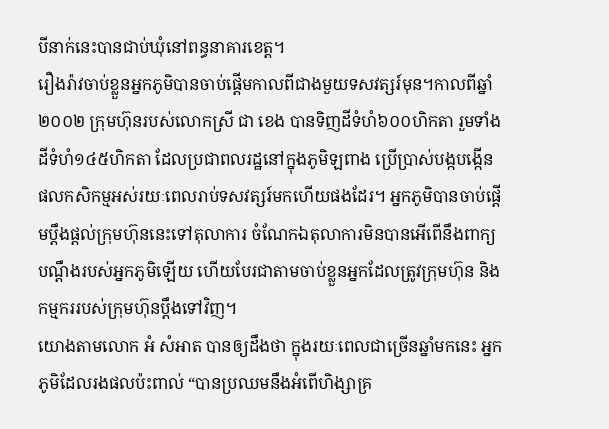បីនាក់នេះបានជាប់ឃុំនៅពន្ធនាគារខេត្ត។
រឿងរ៉ាវចាប់ខ្លួនអ្នកភូមិបានចាប់ផ្ដើមកាលពីជាងមួយទសវត្សរ៍មុន។កាលពីឆ្នាំ២០០២ ក្រុមហ៊ុនរបស់លោកស្រី ជា ខេង បានទិញដីទំហំ៦០០ហិកតា រួមទាំងដីទំហំ១៤៥ហិកតា ដែលប្រជាពលរដ្ឋនៅក្នុងភូមិឡពាង ប្រើប្រាស់បង្កបង្កើនផលកសិកម្មអស់រយៈពេលរាប់ទសវត្សរ៍មកហើយផងដែរ។ អ្នកភូមិបានចាប់ផ្ដើមប្ដឹងផ្ដល់ក្រុមហ៊ុននេះទៅតុលាការ ចំណែកឯតុលាការមិនបានអើពើនឹងពាក្យបណ្ដឹងរបស់អ្នកភូមិឡើយ ហើយបែរជាតាមចាប់ខ្លួនអ្នកដែលត្រូវក្រុមហ៊ុន និងកម្មកររបស់ក្រុមហ៊ុនប្តឹងទៅវិញ។
យោងតាមលោក អំ សំអាត បានឲ្យដឹងថា ក្នុងរយៈពេលជាច្រើនឆ្នាំមកនេះ អ្នកភូមិដែលរងផលប៉ះពាល់ “បានប្រឈមនឹងអំពើហិង្សាគ្រ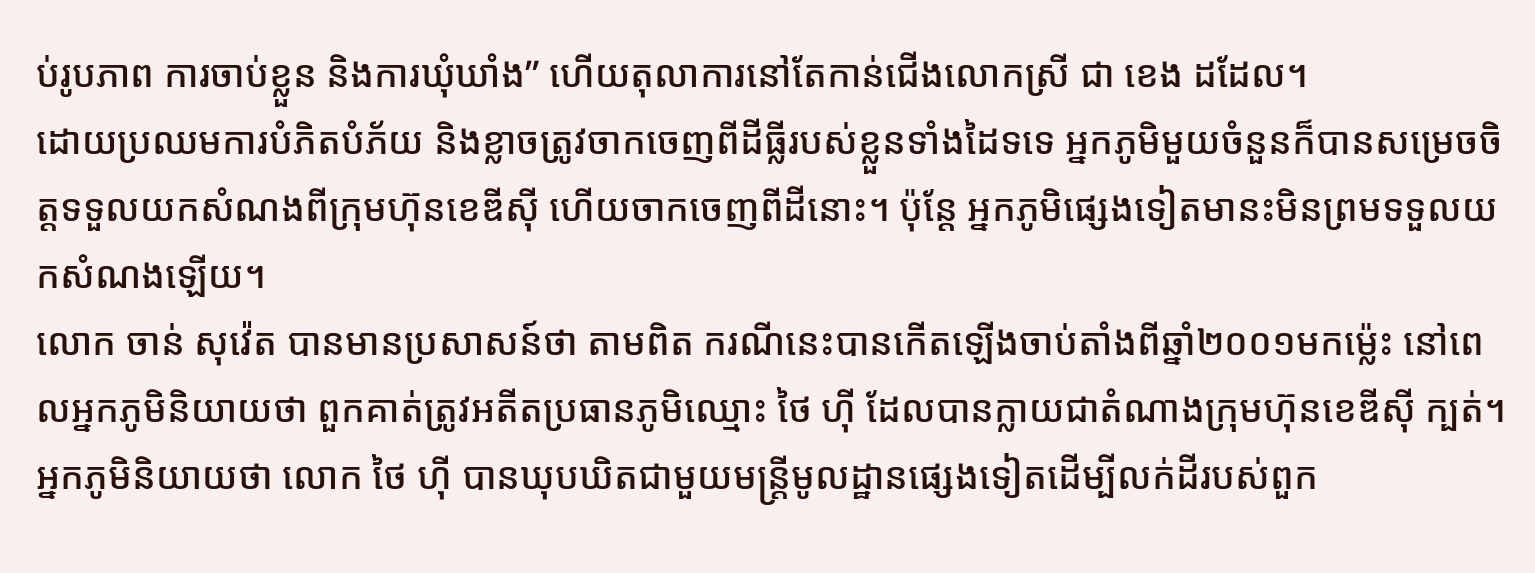ប់រូបភាព ការចាប់ខ្លួន និងការឃុំឃាំង” ហើយតុលាការនៅតែកាន់ជើងលោកស្រី ជា ខេង ដដែល។
ដោយប្រឈមការបំភិតបំភ័យ និងខ្លាចត្រូវចាកចេញពីដីធ្លីរបស់ខ្លួនទាំងដៃទទេ អ្នកភូមិមួយចំនួនក៏បានសម្រេចចិត្តទទួលយកសំណងពីក្រុមហ៊ុនខេឌីស៊ី ហើយចាកចេញពីដីនោះ។ ប៉ុន្តែ អ្នកភូមិផ្សេងទៀតមានះមិនព្រមទទួលយកសំណងឡើយ។
លោក ចាន់ សុវ៉េត បានមានប្រសាសន៍ថា តាមពិត ករណីនេះបានកើតឡើងចាប់តាំងពីឆ្នាំ២០០១មកម៉្លេះ នៅពេលអ្នកភូមិនិយាយថា ពួកគាត់ត្រូវអតីតប្រធានភូមិឈ្មោះ ថៃ ហ៊ី ដែលបានក្លាយជាតំណាងក្រុមហ៊ុនខេឌីស៊ី ក្បត់។ អ្នកភូមិនិយាយថា លោក ថៃ ហ៊ី បានឃុបឃិតជាមួយមន្ត្រីមូលដ្ឋានផ្សេងទៀតដើម្បីលក់ដីរបស់ពួក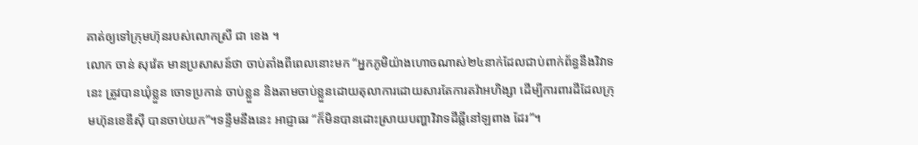គាត់ឲ្យទៅក្រុមហ៊ុនរបស់លោកស្រី ជា ខេង ។
លោក ចាន់ សុវ៉េត មានប្រសាសន៍ថា ចាប់តាំងពីពេលនោះមក “អ្នកភូមិយ៉ាងហោចណាស់២៤នាក់ដែលជាប់ពាក់ព័ន្ធនឹងវិវាទនេះ ត្រូវបានឃុំខ្លួន ចោទប្រកាន់ ចាប់ខ្លួន និងតាមចាប់ខ្លួនដោយតុលាការដោយសារតែការតវ៉ាអហិង្សា ដើម្បីការពារដីដែលក្រុមហ៊ុនខេឌីស៊ី បានចាប់យក”។ទន្ទឹមនឹងនេះ អាជ្ញាធរ “ក៏មិនបានដោះស្រាយបញ្ហាវិវាទដីធ្លីនៅឡពាង ដែរ”។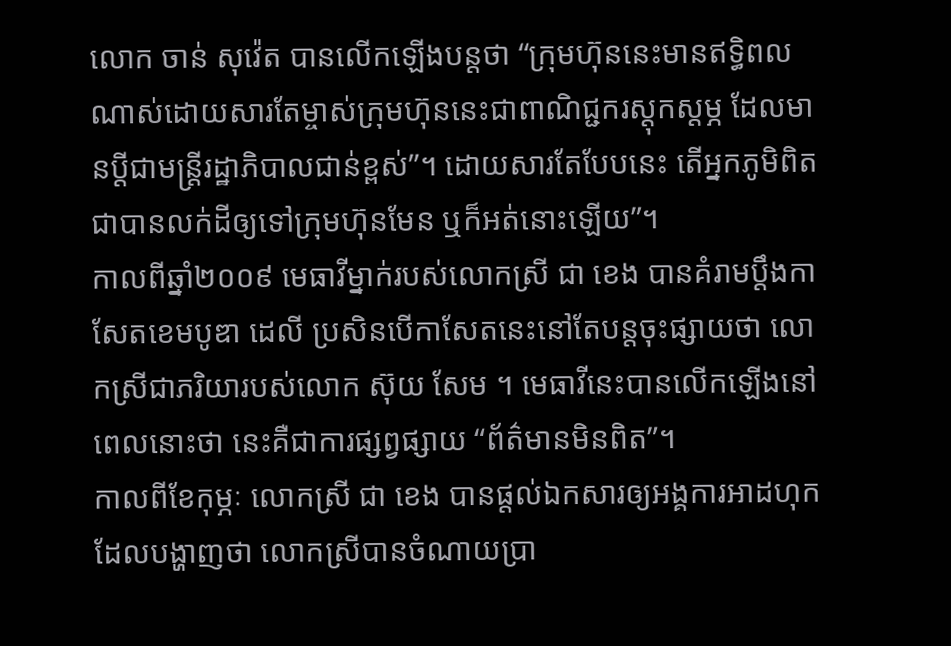លោក ចាន់ សុវ៉េត បានលើកឡើងបន្តថា “ក្រុមហ៊ុននេះមានឥទ្ធិពលណាស់ដោយសារតែម្ចាស់ក្រុមហ៊ុននេះជាពាណិជ្ជករស្ដុកស្ដម្ភ ដែលមានប្តីជាមន្ត្រីរដ្ឋាភិបាលជាន់ខ្ពស់”។ ដោយសារតែបែបនេះ តើអ្នកភូមិពិតជាបានលក់ដីឲ្យទៅក្រុមហ៊ុនមែន ឬក៏អត់នោះឡើយ”។
កាលពីឆ្នាំ២០០៩ មេធាវីម្នាក់របស់លោកស្រី ជា ខេង បានគំរាមប្ដឹងកាសែតខេមបូឌា ដេលី ប្រសិនបើកាសែតនេះនៅតែបន្តចុះផ្សាយថា លោកស្រីជាភរិយារបស់លោក ស៊ុយ សែម ។ មេធាវីនេះបានលើកឡើងនៅពេលនោះថា នេះគឺជាការផ្សព្វផ្សាយ “ព័ត៌មានមិនពិត”។
កាលពីខែកុម្ភៈ លោកស្រី ជា ខេង បានផ្ដល់ឯកសារឲ្យអង្គការអាដហុក ដែលបង្ហាញថា លោកស្រីបានចំណាយប្រា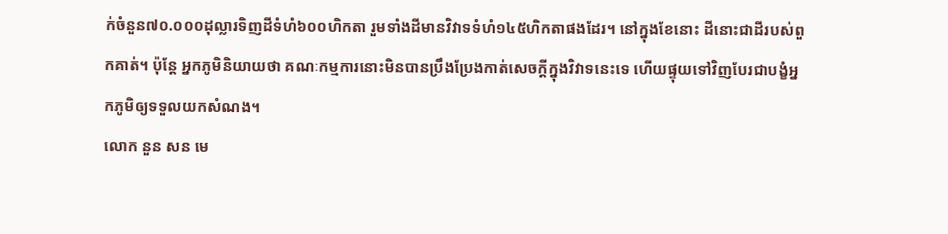ក់ចំនួន៧០.០០០ដុល្លារទិញដីទំហំ៦០០ហិកតា រួមទាំងដីមានវិវាទទំហំ១៤៥ហិកតាផងដែរ។ នៅក្នុងខែនោះ ដីនោះជាដីរបស់ពួកគាត់។ ប៉ុន្តែ អ្នកភូមិនិយាយថា គណៈកម្មការនោះមិនបានប្រឹងប្រែងកាត់សេចក្ដីក្នុងវិវាទនេះទេ ហើយផ្ទុយទៅវិញបែរជាបង្ខំអ្នកភូមិឲ្យទទួលយកសំណង។
លោក នួន សន មេ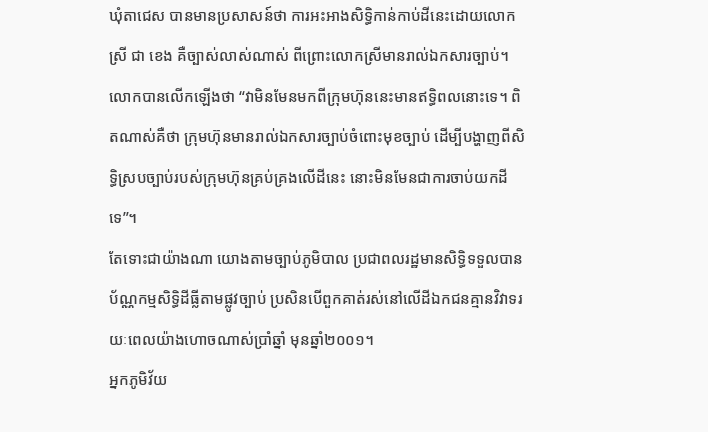ឃុំតាជេស បានមានប្រសាសន៍ថា ការអះអាងសិទ្ធិកាន់កាប់ដីនេះដោយលោកស្រី ជា ខេង គឺច្បាស់លាស់ណាស់ ពីព្រោះលោកស្រីមានរាល់ឯកសារច្បាប់។ លោកបានលើកឡើងថា “វាមិនមែនមកពីក្រុមហ៊ុននេះមានឥទ្ធិពលនោះទេ។ ពិតណាស់គឺថា ក្រុមហ៊ុនមានរាល់ឯកសារច្បាប់ចំពោះមុខច្បាប់ ដើម្បីបង្ហាញពីសិទ្ធិស្របច្បាប់របស់ក្រុមហ៊ុនគ្រប់គ្រងលើដីនេះ នោះមិនមែនជាការចាប់យកដីទេ”។
តែទោះជាយ៉ាងណា យោងតាមច្បាប់ភូមិបាល ប្រជាពលរដ្ឋមានសិទ្ធិទទួលបានប័ណ្ណកម្មសិទ្ធិដីធ្លីតាមផ្លូវច្បាប់ ប្រសិនបើពួកគាត់រស់នៅលើដីឯកជនគ្មានវិវាទរយៈពេលយ៉ាងហោចណាស់ប្រាំឆ្នាំ មុនឆ្នាំ២០០១។
អ្នកភូមិវ័យ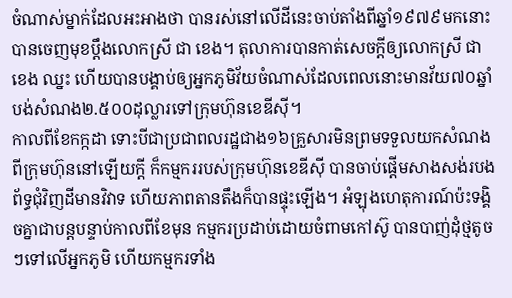ចំណាស់ម្នាក់ដែលអះអាងថា បានរស់នៅលើដីនេះចាប់តាំងពីឆ្នាំ១៩៧៩មកនោះ បានចេញមុខប្ដឹងលោកស្រី ជា ខេង។ តុលាការបានកាត់សេចក្ដីឲ្យលោកស្រី ជា ខេង ឈ្នះ ហើយបានបង្គាប់ឲ្យអ្នកភូមិវ័យចំណាស់ដែលពេលនោះមានវ័យ៧០ឆ្នាំ បង់សំណង២.៥០០ដុល្លារទៅក្រុមហ៊ុនខេឌីស៊ី។
កាលពីខែកក្កដា ទោះបីជាប្រជាពលរដ្ឋជាង១៦គ្រួសារមិនព្រមទទួលយកសំណងពីក្រុមហ៊ុននៅឡើយក្តី ក៏កម្មកររបស់ក្រុមហ៊ុនខេឌីស៊ី បានចាប់ផ្ដើមសាងសង់របងព័ទ្ធជុំវិញដីមានវិវាទ ហើយភាពតានតឹងក៏បានផ្ទុះឡើង។ អំឡុងហេតុការណ៍ប៉ះទង្គិចគ្នាជាបន្តបន្ទាប់កាលពីខែមុន កម្មករប្រដាប់ដោយចំពាមកៅស៊ូ បានបាញ់ដុំថ្មតូចៗទៅលើអ្នកភូមិ ហើយកម្មករទាំង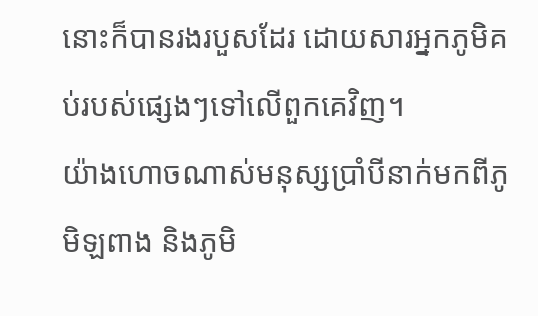នោះក៏បានរងរបួសដែរ ដោយសារអ្នកភូមិគប់របស់ផ្សេងៗទៅលើពួកគេវិញ។
យ៉ាងហោចណាស់មនុស្សប្រាំបីនាក់មកពីភូមិឡពាង និងភូមិ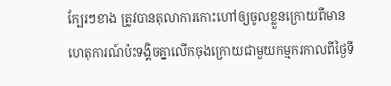ក្បែរៗខាង ត្រូវបានតុលាការកោះហៅឲ្យចូលខ្លួនក្រោយពីមានហេតុការណ៍ប៉ះទង្គិចគ្នាលើកចុងក្រោយជាមួយកម្មករកាលពីថ្ងៃទី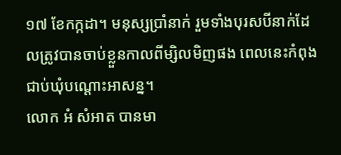១៧ ខែកក្កដា។ មនុស្សប្រាំនាក់ រួមទាំងបុរសបីនាក់ដែលត្រូវបានចាប់ខ្លួនកាលពីម្សិលមិញផង ពេលនេះកំពុងជាប់ឃុំបណ្ដោះអាសន្ន។
លោក អំ សំអាត បានមា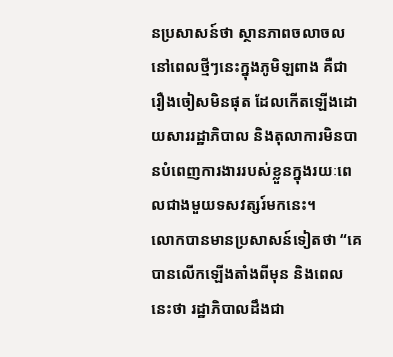នប្រសាសន៍ថា ស្ថានភាពចលាចលនៅពេលថ្មីៗនេះក្នុងភូមិឡពាង គឺជារឿងចៀសមិនផុត ដែលកើតឡើងដោយសាររដ្ឋាភិបាល និងតុលាការមិនបានបំពេញការងាររបស់ខ្លួនក្នុងរយៈពេលជាងមួយទសវត្សរ៍មកនេះ។
លោកបានមានប្រសាសន៍ទៀតថា “គេបានលើកឡើងតាំងពីមុន និងពេលនេះថា រដ្ឋាភិបាលដឹងជា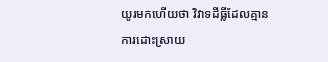យូរមកហើយថា វិវាទដីធ្លីដែលគ្មានការដោះស្រាយ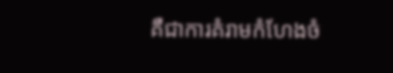គឺជាការគំរាមកំហែងចំ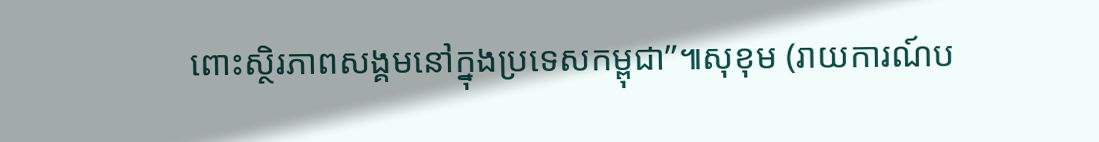ពោះស្ថិរភាពសង្គមនៅក្នុងប្រទេសកម្ពុជា”៕សុខុម (រាយការណ៍ប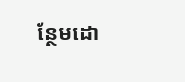ន្ថែមដោ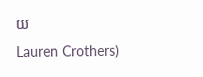យ
Lauren Crothers)